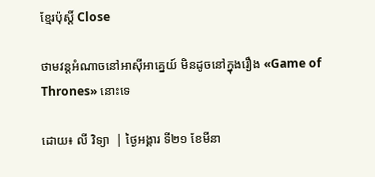ខ្មែរប៉ុស្ដិ៍ Close

ថាមវន្តអំណាចនៅអាស៊ីអាគ្នេយ៍ មិនដូចនៅក្នុងរឿង «Game of Thrones» នោះទេ

ដោយ៖ លី វិទ្យា  | ថ្ងៃអង្គារ ទី២១ ខែមីនា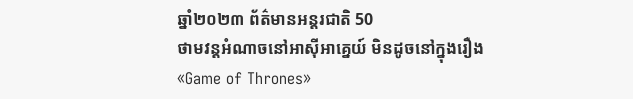ឆ្នាំ២០២៣ ព័ត៌មានអន្តរជាតិ 50
ថាមវន្តអំណាចនៅអាស៊ីអាគ្នេយ៍ មិនដូចនៅក្នុងរឿង «Game of Thrones»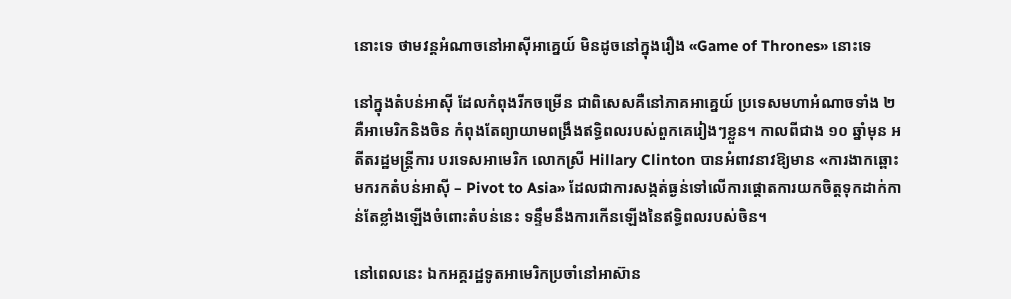នោះទេ ថាមវន្តអំណាចនៅអាស៊ីអាគ្នេយ៍ មិនដូចនៅក្នុងរឿង «Game of Thrones» នោះទេ

នៅក្នុងតំបន់អាស៊ី ដែលកំពុងរីកចម្រើន ជាពិសេសគឺនៅភាគអាគ្នេយ៍ ប្រទេសមហាអំណាចទាំង ២ គឺអាមេរិកនិងចិន កំពុងតែព្យាយាមពង្រឹងឥទ្ធិពលរបស់ពួកគេរៀងៗខ្លួន។ កាលពីជាង ១០ ឆ្នាំមុន អតីតរដ្ឋមន្ត្រីការ បរទេសអាមេរិក លោកស្រី Hillary Clinton បានអំពាវនាវឱ្យមាន «ការងាកឆ្ពោះមករកតំបន់អាស៊ី – Pivot to Asia» ដែលជាការសង្កត់ធ្ងន់ទៅលើការផ្តោតការយកចិត្តទុកដាក់កាន់តែខ្លាំងឡើងចំពោះតំបន់នេះ ទន្ទឹមនឹងការកើនឡើងនៃឥទ្ធិពលរបស់ចិន។

នៅពេលនេះ ឯកអគ្គរដ្ឋទូតអាមេរិកប្រចាំនៅអាស៊ាន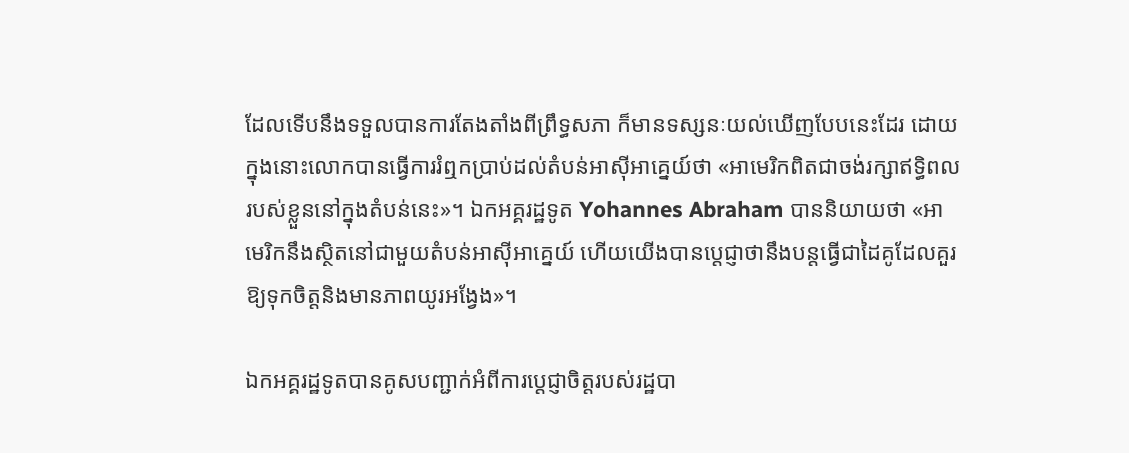ដែលទើបនឹងទទួលបានការតែងតាំងពីព្រឹទ្ធសភា ក៏មានទស្សនៈយល់ឃើញបែបនេះដែរ ដោយក្នុងនោះលោកបានធ្វើការរំឮកប្រាប់ដល់តំបន់អាស៊ីអាគ្នេយ៍ថា «អាមេរិកពិតជាចង់រក្សាឥទ្ធិពលរបស់ខ្លួននៅក្នុងតំបន់នេះ»។ ឯកអគ្គរដ្ឋទូត Yohannes Abraham បាននិយាយថា «អាមេរិកនឹងស្ថិតនៅជាមួយតំបន់អាស៊ីអាគ្នេយ៍ ហើយយើងបានប្តេជ្ញាថានឹងបន្តធ្វើជាដៃគូដែលគួរឱ្យទុកចិត្តនិងមានភាពយូរអង្វែង»។

ឯកអគ្គរដ្ឋទូតបានគូសបញ្ជាក់អំពីការប្តេជ្ញាចិត្តរបស់រដ្ឋបា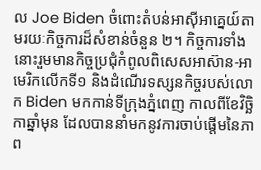ល Joe Biden ចំពោះតំបន់អាស៊ីអាគ្នេយ៍តាមរយៈកិច្ចការដ៏សំខាន់ចំនួន ២។ កិច្ចការទាំងនោះរួមមានកិច្ចប្រជុំកំពូលពិសេសអាស៊ាន-អាមេរិកលើកទី១ និងដំណើរទស្សនកិច្ចរបស់លោក Biden មកកាន់ទីក្រុងភ្នំពេញ កាលពីខែវិច្ឆិកាឆ្នាំមុន ដែលបាននាំមកនូវការចាប់ផ្តើមនៃភាព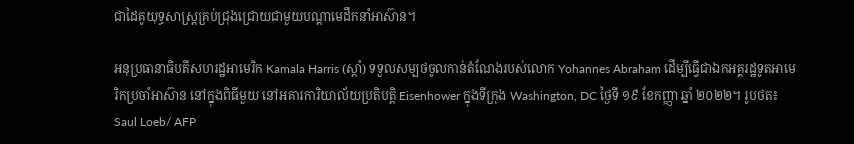ជាដៃគូយុទ្ធសាស្ត្រគ្រប់ជ្រុងជ្រោយជាមួយបណ្តាមេដឹកនាំអាស៊ាន។

អនុប្រធានាធិបតីសហរដ្ឋអាមេរិក Kamala Harris (ស្តាំ) ទទួលសម្បថចូលកាន់តំណែងរបស់លោក Yohannes Abraham ដើម្បីធ្វើជាឯកអគ្គរដ្ឋទូតអាមេរិកប្រចាំអាស៊ាន នៅក្នុងពិធីមួយ នៅអគារការិយាល័យប្រតិបត្តិ Eisenhower ក្នុងទីក្រុង Washington, DC ថ្ងៃទី ១៩ ខែកញ្ញា ឆ្នាំ ២០២២។ រូបថត៖ Saul Loeb/ AFP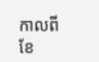កាលពីខែ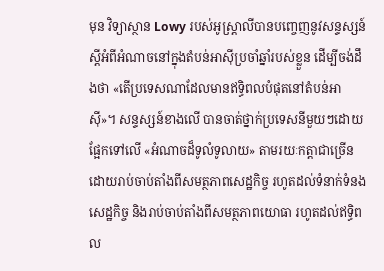មុន វិទ្យាស្ថាន Lowy របស់អូស្ត្រាលីបានបញ្ចេញនូវសន្ទស្សន៍ស្តីអំពីអំណាចនៅក្នុងតំបន់អាស៊ីប្រចាំឆ្នាំរបស់ខ្លួន ដើម្បីចង់ដឹងថា «តើប្រទេសណាដែលមានឥទ្ធិពលបំផុតនៅតំបន់អាស៊ី»។ សន្ទស្សន៍ខាងលើ បានចាត់ថ្នាក់ប្រទេសនីមួយៗដោយផ្អែកទៅលើ «អំណាចដ៏ទូលំទូលាយ» តាមរយៈកត្តាជាច្រើន ដោយរាប់ចាប់តាំងពីសមត្ថភាពសេដ្ឋកិច្ច រហូតដល់ទំនាក់ទំនងសេដ្ឋកិច្ច និងរាប់ចាប់តាំងពីសមត្ថភាពយោធា រហូតដល់ឥទ្ធិពល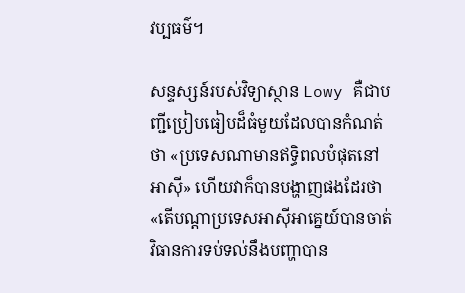វប្បធម៌។

សន្ទស្សន៍របស់វិទ្យាស្ថាន Lowy គឺជាបញ្ជីប្រៀបធៀបដ៏ធំមួយដែលបានកំណត់ថា «ប្រទេសណាមានឥទ្ធិពលបំផុតនៅអាស៊ី» ហើយវាក៏បានបង្ហាញផងដែរថា «តើបណ្តាប្រទេសអាស៊ីអាគ្នេយ៍បានចាត់វិធានការទប់ទល់នឹងបញ្ហាបាន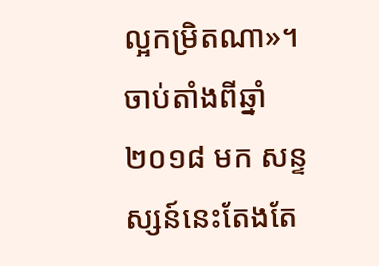ល្អកម្រិតណា»។ ចាប់តាំងពីឆ្នាំ ២០១៨ មក សន្ទស្សន៍នេះតែងតែ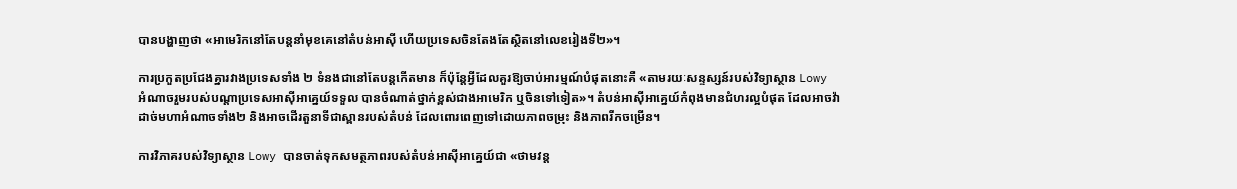បានបង្ហាញថា «អាមេរិកនៅតែបន្តនាំមុខគេនៅតំបន់អាស៊ី ហើយប្រទេសចិនតែងតែស្ថិតនៅលេខរៀងទី២»។

ការប្រកួតប្រជែងគ្នារវាងប្រទេសទាំង ២ ទំនងជានៅតែបន្តកើតមាន ក៏ប៉ុន្តែអ្វីដែលគួរឱ្យចាប់អារម្មណ៍បំផុតនោះគឺ «តាមរយៈសន្ទស្សន៍របស់វិទ្យាស្ថាន Lowy អំណាចរួមរបស់បណ្តាប្រទេសអាស៊ីអាគ្នេយ៍ទទួល បានចំណាត់ថ្នាក់ខ្ពស់ជាងអាមេរិក ឬចិនទៅទៀត»។ តំបន់អាស៊ីអាគ្នេយ៍កំពុងមានជំហរល្អបំផុត ដែលអាចវ៉ាដាច់មហាអំណាចទាំង២ និងអាចដើរតួនាទីជាស្ពានរបស់តំបន់ ដែលពោរពេញទៅដោយភាពចម្រុះ និងភាពរីកចម្រើន។

ការវិភាគរបស់វិទ្យាស្ថាន Lowy បានចាត់ទុកសមត្ថភាពរបស់តំបន់អាស៊ីអាគ្នេយ៍ជា «ថាមវន្ត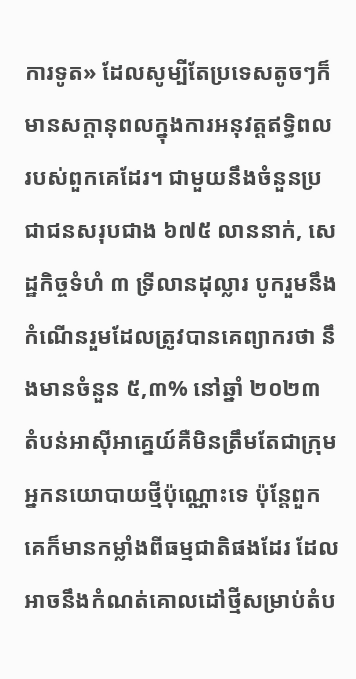ការទូត» ដែលសូម្បីតែប្រទេសតូចៗក៏មានសក្តានុពលក្នុងការអនុវត្តឥទ្ធិពលរបស់ពួកគេដែរ។ ជាមួយនឹងចំនួនប្រជាជនសរុបជាង ៦៧៥ លាននាក់, សេដ្ឋកិច្ចទំហំ ៣ ទ្រីលានដុល្លារ បូករួមនឹងកំណើនរួមដែលត្រូវបានគេព្យាករថា នឹងមានចំនួន ៥,៣% នៅឆ្នាំ ២០២៣ តំបន់អាស៊ីអាគ្នេយ៍គឺមិនត្រឹមតែជាក្រុមអ្នកនយោបាយថ្មីប៉ុណ្ណោះទេ ប៉ុន្តែពួកគេក៏មានកម្លាំងពីធម្មជាតិផងដែរ ដែលអាចនឹងកំណត់គោលដៅថ្មីសម្រាប់តំប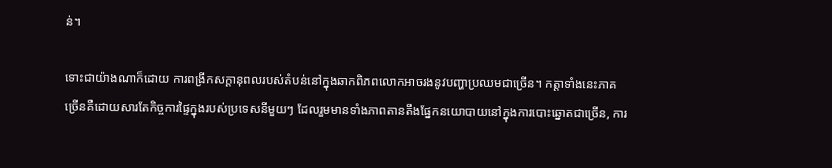ន់។

ទោះជាយ៉ាងណាក៏ដោយ ការពង្រីកសក្តានុពលរបស់តំបន់នៅក្នុងឆាកពិភពលោកអាចរងនូវបញ្ហាប្រឈមជាច្រើន។ កត្តាទាំងនេះភាគច្រើនគឺដោយសារតែកិច្ចការផ្ទៃក្នុងរបស់ប្រទេសនីមួយៗ ដែលរួមមានទាំងភាពតានតឹងផ្នែកនយោបាយនៅក្នុងការបោះឆ្នោតជាច្រើន, ការ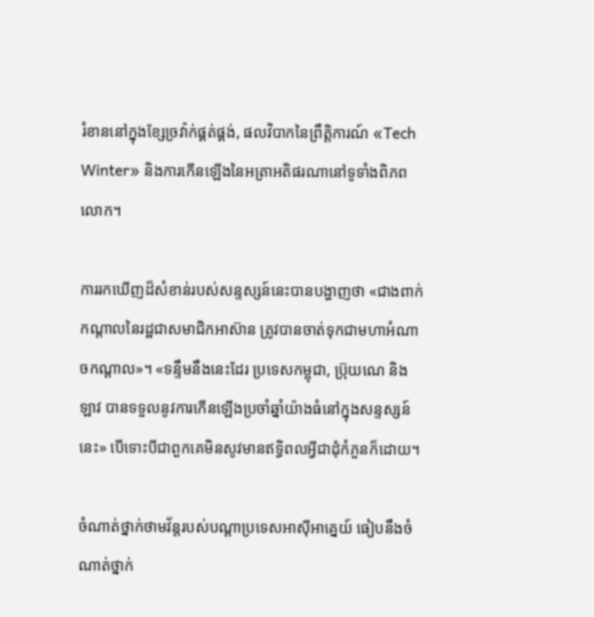រំខាននៅក្នុងខ្សែច្រវ៉ាក់ផ្គត់ផ្គង់, ផលវិបាកនៃព្រឹត្តិការណ៍ «Tech Winter» និងការកើនឡើងនៃអត្រាអតិផរណានៅទូទាំងពិភពលោក។

ការរកឃើញដ៏សំខាន់របស់សន្ទស្សន៍នេះបានបង្ហាញថា «ជាងពាក់កណ្តាលនៃរដ្ឋជាសមាជិកអាស៊ាន ត្រូវបានចាត់ទុកជាមហាអំណាចកណ្តាល»។ «ទន្ទឹមនឹងនេះដែរ ប្រទេសកម្ពុជា, ប្រ៊ុយណេ និងឡាវ បានទទួលនូវការកើនឡើងប្រចាំឆ្នាំយ៉ាងធំនៅក្នុងសន្ទស្សន៍នេះ» បើទោះបីជាពួកគេមិនសូវមានឥទ្ធិពលអ្វីជាដុំកំភួនក៏ដោយ។

ចំណាត់ថ្នាក់ថាមវ័ន្តរបស់បណ្ដាប្រទេសអាស៊ីអាគ្នេយ៍ ធៀបនឹងចំណាត់ថ្នាក់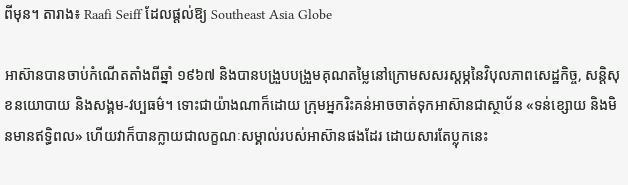ពីមុន។ តារាង៖ Raafi Seiff ដែលផ្ដល់ឱ្យ Southeast Asia Globe

អាស៊ានបានចាប់កំណើតតាំងពីឆ្នាំ ១៩៦៧ និងបានបង្រួបបង្រួមគុណតម្លៃនៅក្រោមសសរស្តម្ភនៃវិបុលភាពសេដ្ឋកិច្ច, សន្តិសុខនយោបាយ និងសង្គម-វប្បធម៌។ ទោះជាយ៉ាងណាក៏ដោយ ក្រុមអ្នករិះគន់អាចចាត់ទុកអាស៊ានជាស្ថាប័ន «ទន់ខ្សោយ និងមិនមានឥទ្ធិពល» ហើយវាក៏បានក្លាយជាលក្ខណៈសម្គាល់របស់អាស៊ានផងដែរ ដោយសារតែប្លុកនេះ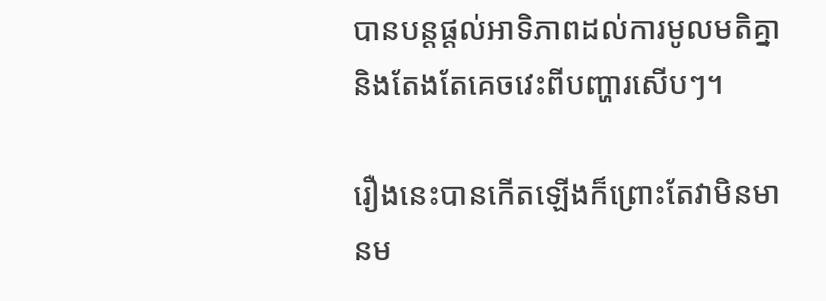បានបន្តផ្តល់អាទិភាពដល់ការមូលមតិគ្នា និងតែងតែគេចវេះពីបញ្ហារសើបៗ។

រឿងនេះបានកើតឡើងក៏ព្រោះតែវាមិនមានម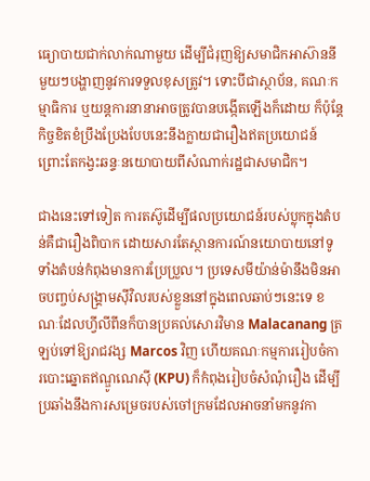ធ្យោបាយជាក់លាក់ណាមួយ ដើម្បីជំរុញឱ្យសមាជិកអាស៊ាននីមួយៗបង្ហាញនូវការទទួលខុសត្រូវ។ ទោះបីជាស្ថាប័ន, គណៈកម្មាធិការ ឬយន្តការនានាអាចត្រូវបានបង្កើតឡើងក៏ដោយ ក៏ប៉ុន្តែកិច្ចខិតខំប្រឹងប្រែងបែបនេះនឹងក្លាយជារឿងឥតប្រយោជន៍ ព្រោះតែកង្វះឆន្ទៈនយោបាយពីសំណាក់រដ្ឋជាសមាជិក។

ជាងនេះទៅទៀត ការតស៊ូដើម្បីផលប្រយោជន៍របស់ប្លុកក្នុងតំបន់គឺជារឿងពិបាក ដោយសារតែស្ថានការណ៍នយោបាយនៅទូទាំងតំបន់កំពុងមានការប្រែប្រួល។ ប្រទេសមីយ៉ាន់ម៉ានឹងមិនអាចបញ្ចប់សង្គ្រាមស៊ីវិលរបស់ខ្លួននៅក្នុងពេលឆាប់ៗនេះទេ ខណៈដែលហ្វីលីពីនក៏បានប្រគល់សោរវិមាន Malacanang ត្រឡប់ទៅឱ្យរាជវង្ស Marcos វិញ ហើយគណៈកម្មការរៀបចំការបោះឆ្នោតឥណ្ឌូណេស៊ី (KPU) ក៏កំពុងរៀបចំសំណុំរឿង ដើម្បីប្រឆាំងនឹងការសម្រេចរបស់ចៅក្រមដែលអាចនាំមកនូវកា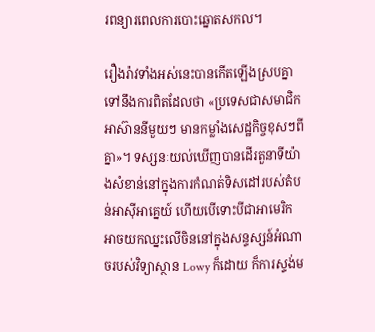រពន្យារពេលការបោះឆ្នោតសកល។

រឿងរ៉ាវទាំងអស់នេះបានកើតឡើងស្របគ្នាទៅនឹងការពិតដែលថា «ប្រទេសជាសមាជិកអាស៊ាននីមួយៗ មានកម្លាំងសេដ្ឋកិច្ចខុសៗពីគ្នា»។ ទស្សនៈយល់ឃើញបានដើរតួនាទីយ៉ាងសំខាន់នៅក្នុងការកំណត់ទិសដៅរបស់តំបន់អាស៊ីអាគ្នេយ៍ ហើយបើទោះបីជាអាមេរិកអាចយកឈ្នះលើចិននៅក្នុងសន្ទស្សន៍អំណាចរបស់វិទ្យាស្ថាន Lowy ក៏ដោយ ក៏ការស្ទង់ម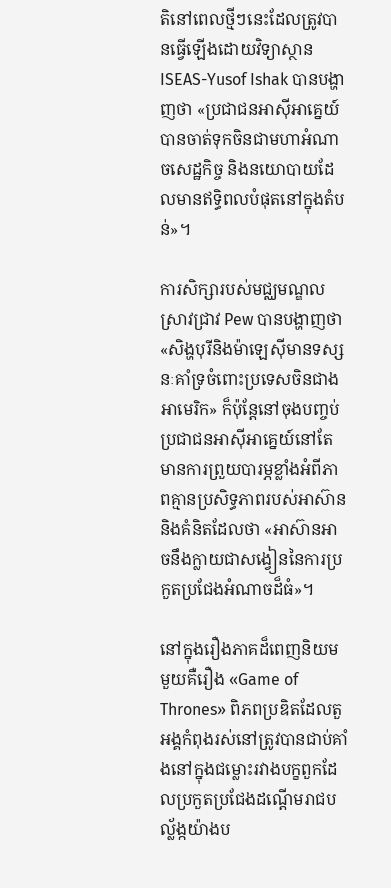តិនៅពេលថ្មីៗនេះដែលត្រូវបានធ្វើឡើងដោយវិទ្យាស្ថាន ISEAS-Yusof Ishak បានបង្ហាញថា «ប្រជាជនអាស៊ីអាគ្នេយ៍បានចាត់ទុកចិនជាមហាអំណាចសេដ្ឋកិច្ច និងនយោបាយដែលមានឥទ្ធិពលបំផុតនៅក្នុងតំបន់»។

ការសិក្សារបស់មជ្ឈមណ្ឌលស្រាវជ្រាវ Pew បានបង្ហាញថា «សិង្ហបុរីនិងម៉ាឡេស៊ីមានទស្សនៈគាំទ្រចំពោះប្រទេសចិនជាងអាមេរិក» ក៏ប៉ុន្តែនៅចុងបញ្ចប់ ប្រជាជនអាស៊ីអាគ្នេយ៍នៅតែមានការព្រួយបារម្ភខ្លាំងអំពីភាពគ្មានប្រសិទ្ធភាពរបស់អាស៊ាន និងគំនិតដែលថា «អាស៊ានអាចនឹងក្លាយជាសង្វៀននៃការប្រកួតប្រជែងអំណាចដ៏ធំ»។

នៅក្នុងរឿងភាគដ៏ពេញនិយមមួយគឺរឿង «Game of Thrones» ពិភពប្រឌិតដែលតួអង្គកំពុងរស់នៅត្រូវបានជាប់គាំងនៅក្នុងជម្លោះរវាងបក្ខពួកដែលប្រកួតប្រជែងដណ្តើមរាជបល្ល័ង្កយ៉ាងប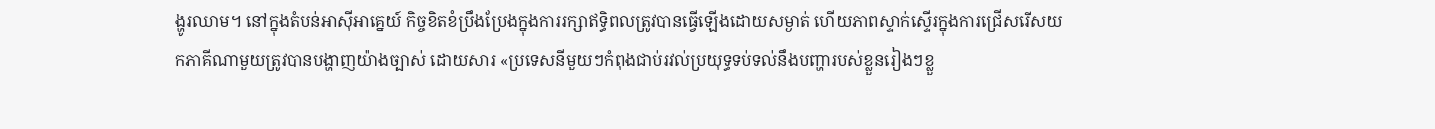ង្ហូរឈាម។ នៅក្នុងតំបន់អាស៊ីអាគ្នេយ៍ កិច្ចខិតខំប្រឹងប្រែងក្នុងការរក្សាឥទ្ធិពលត្រូវបានធ្វើឡើងដោយសម្ងាត់ ហើយភាពស្ទាក់ស្ទើរក្នុងការជ្រើសរើសយកភាគីណាមួយត្រូវបានបង្ហាញយ៉ាងច្បាស់ ដោយសារ «ប្រទេសនីមួយៗកំពុងជាប់រវល់ប្រយុទ្ធទប់ទល់នឹងបញ្ហារបស់ខ្លួនរៀងៗខ្លួ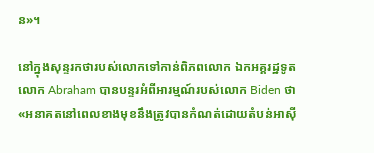ន»។

នៅក្នុងសុន្ទរកថារបស់លោកទៅកាន់ពិភពលោក ឯកអគ្គរដ្ឋទូតលោក Abraham បានបន្ទរអំពីអារម្មណ៍របស់លោក Biden ថា «អនាគតនៅពេលខាងមុខនឹងត្រូវបានកំណត់ដោយតំបន់អាស៊ី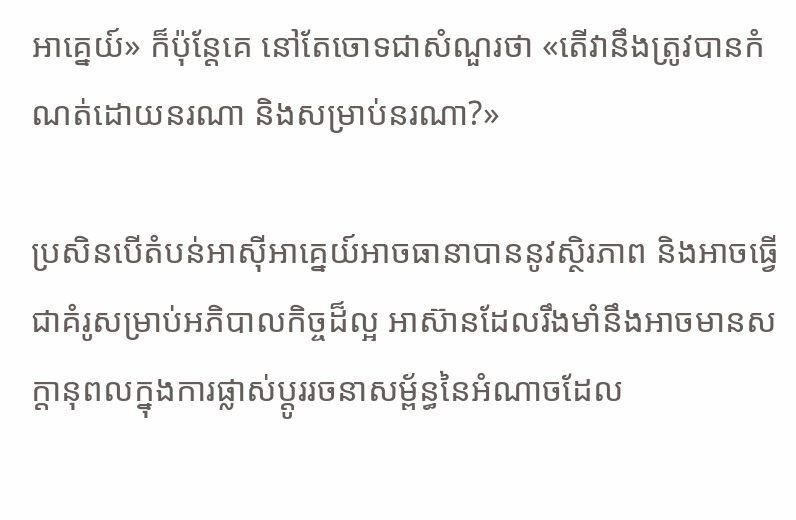អាគ្នេយ៍» ក៏ប៉ុន្តែគេ នៅតែចោទជាសំណួរថា «តើវានឹងត្រូវបានកំណត់ដោយនរណា និងសម្រាប់នរណា?»

ប្រសិនបើតំបន់អាស៊ីអាគ្នេយ៍អាចធានាបាននូវស្ថិរភាព និងអាចធ្វើជាគំរូសម្រាប់អភិបាលកិច្ចដ៏ល្អ អាស៊ានដែលរឹងមាំនឹងអាចមានសក្តានុពលក្នុងការផ្លាស់ប្តូររចនាសម្ព័ន្ធនៃអំណាចដែល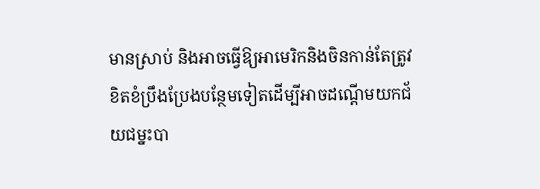មានស្រាប់ និងអាចធ្វើឱ្យអាមេរិកនិងចិនកាន់តែត្រូវខិតខំប្រឹងប្រែងបន្ថែមទៀតដើម្បីអាចដណ្តើមយកជ័យជម្នះបា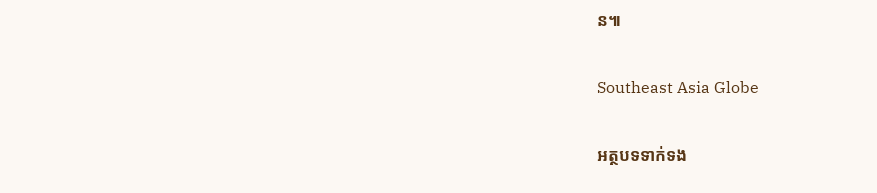ន៕

Southeast Asia Globe

អត្ថបទទាក់ទង